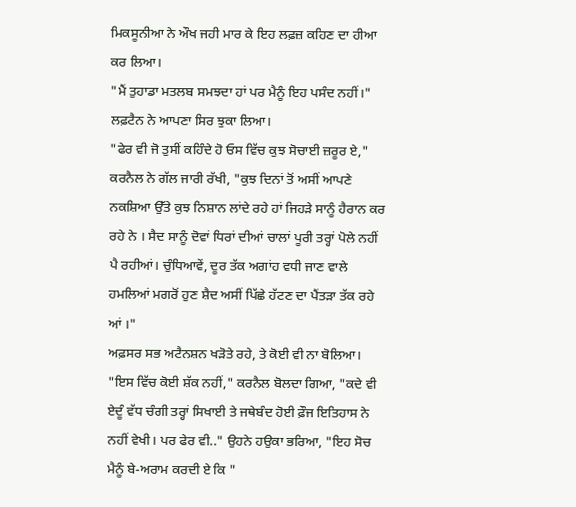ਮਿਕਸੂਨੀਆ ਨੇ ਔਖ ਜਹੀ ਮਾਰ ਕੇ ਇਹ ਲਫ਼ਜ਼ ਕਹਿਣ ਦਾ ਹੀਆ ਕਰ ਲਿਆ।
"ਮੈਂ ਤੁਹਾਡਾ ਮਤਲਬ ਸਮਝਦਾ ਹਾਂ ਪਰ ਮੈਨੂੰ ਇਹ ਪਸੰਦ ਨਹੀਂ।"
ਲਫ਼ਟੈਨ ਨੇ ਆਪਣਾ ਸਿਰ ਝੁਕਾ ਲਿਆ।
"ਫੇਰ ਵੀ ਜੋ ਤੁਸੀਂ ਕਹਿੰਦੇ ਹੋ ਓਸ ਵਿੱਚ ਕੁਝ ਸੋਚਾਈ ਜ਼ਰੂਰ ਏ," ਕਰਨੈਲ ਨੇ ਗੱਲ ਜਾਰੀ ਰੱਖੀ, "ਕੁਝ ਦਿਨਾਂ ਤੋਂ ਅਸੀਂ ਆਪਣੇ ਨਕਸ਼ਿਆ ਉੱਤੇ ਕੁਝ ਨਿਸ਼ਾਨ ਲਾਂਦੇ ਰਹੇ ਹਾਂ ਜਿਹੜੇ ਸਾਨੂੰ ਹੈਰਾਨ ਕਰ ਰਹੇ ਨੇ । ਸੈਦ ਸਾਨੂੰ ਦੋਵਾਂ ਧਿਰਾਂ ਦੀਆਂ ਚਾਲਾਂ ਪੂਰੀ ਤਰ੍ਹਾਂ ਪੋਲੇ ਨਹੀਂ ਪੈ ਰਹੀਆਂ। ਚੁੰਧਿਆਵੇਂ, ਦੂਰ ਤੱਕ ਅਗਾਂਹ ਵਧੀ ਜਾਣ ਵਾਲੇ ਹਮਲਿਆਂ ਮਗਰੋਂ ਹੁਣ ਸ਼ੈਦ ਅਸੀਂ ਪਿੱਛੇ ਹੱਟਣ ਦਾ ਪੈਂਤੜਾ ਤੱਕ ਰਹੇ ਆਂ ।"
ਅਫ਼ਸਰ ਸਭ ਅਟੈਨਸ਼ਨ ਖੜੋਤੇ ਰਹੇ, ਤੇ ਕੋਈ ਵੀ ਨਾ ਬੋਲਿਆ।
"ਇਸ ਵਿੱਚ ਕੋਈ ਸ਼ੱਕ ਨਹੀਂ," ਕਰਨੈਲ ਬੋਲਦਾ ਗਿਆ, "ਕਦੇ ਵੀ ਏਦੂੰ ਵੱਧ ਚੰਗੀ ਤਰ੍ਹਾਂ ਸਿਖਾਈ ਤੇ ਜਥੇਬੰਦ ਹੋਈ ਫ਼ੌਜ ਇਤਿਹਾਸ ਨੇ ਨਹੀਂ ਵੇਖੀ। ਪਰ ਫੇਰ ਵੀ.." ਉਹਨੇ ਹਉਕਾ ਭਰਿਆ, "ਇਹ ਸੋਚ ਮੈਨੂੰ ਬੇ-ਅਰਾਮ ਕਰਦੀ ਏ ਕਿ "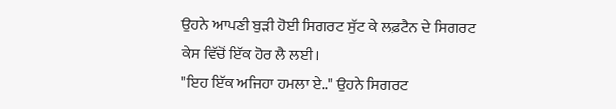ਉਹਨੇ ਆਪਣੀ ਬੁੜੀ ਹੋਈ ਸਿਗਰਟ ਸੁੱਟ ਕੇ ਲਫ਼ਟੈਨ ਦੇ ਸਿਗਰਟ ਕੇਸ ਵਿੱਚੋਂ ਇੱਕ ਹੋਰ ਲੈ ਲਈ।
"ਇਹ ਇੱਕ ਅਜਿਹਾ ਹਮਲਾ ਏ.." ਉਹਨੇ ਸਿਗਰਟ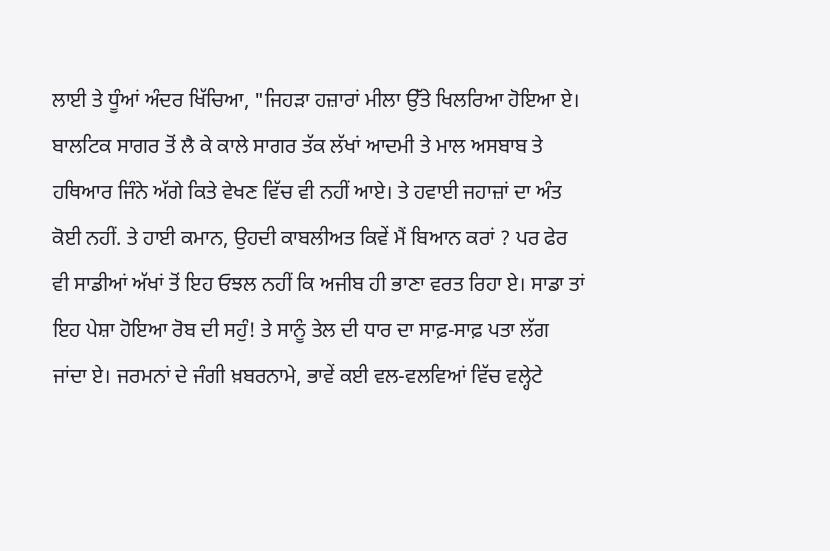ਲਾਈ ਤੇ ਧੂੰਆਂ ਅੰਦਰ ਖਿੱਚਿਆ, "ਜਿਹੜਾ ਹਜ਼ਾਰਾਂ ਮੀਲਾ ਉੱਤੇ ਖਿਲਰਿਆ ਹੋਇਆ ਏ। ਬਾਲਟਿਕ ਸਾਗਰ ਤੋਂ ਲੈ ਕੇ ਕਾਲੇ ਸਾਗਰ ਤੱਕ ਲੱਖਾਂ ਆਦਮੀ ਤੇ ਮਾਲ ਅਸਬਾਬ ਤੇ ਹਥਿਆਰ ਜਿੰਨੇ ਅੱਗੇ ਕਿਤੇ ਵੇਖਣ ਵਿੱਚ ਵੀ ਨਹੀਂ ਆਏ। ਤੇ ਹਵਾਈ ਜਹਾਜ਼ਾਂ ਦਾ ਅੰਤ ਕੋਈ ਨਹੀਂ. ਤੇ ਹਾਈ ਕਮਾਨ, ਉਹਦੀ ਕਾਬਲੀਅਤ ਕਿਵੇਂ ਮੈਂ ਬਿਆਨ ਕਰਾਂ ? ਪਰ ਫੇਰ ਵੀ ਸਾਡੀਆਂ ਅੱਖਾਂ ਤੋਂ ਇਹ ਓਝਲ ਨਹੀਂ ਕਿ ਅਜੀਬ ਹੀ ਭਾਣਾ ਵਰਤ ਰਿਹਾ ਏ। ਸਾਡਾ ਤਾਂ ਇਹ ਪੇਸ਼ਾ ਹੋਇਆ ਰੋਬ ਦੀ ਸਹੁੰ! ਤੇ ਸਾਨੂੰ ਤੇਲ ਦੀ ਧਾਰ ਦਾ ਸਾਫ਼-ਸਾਫ਼ ਪਤਾ ਲੱਗ ਜਾਂਦਾ ਏ। ਜਰਮਨਾਂ ਦੇ ਜੰਗੀ ਖ਼ਬਰਨਾਮੇ, ਭਾਵੇਂ ਕਈ ਵਲ-ਵਲਵਿਆਂ ਵਿੱਚ ਵਲ੍ਹੇਟੇ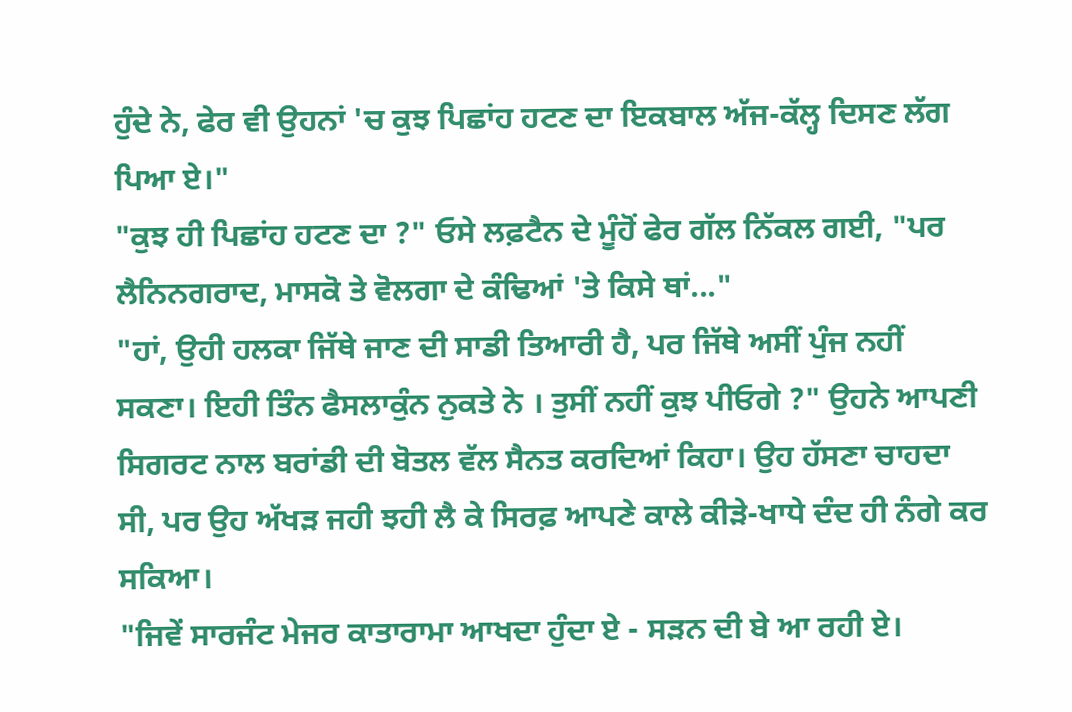ਹੁੰਦੇ ਨੇ, ਫੇਰ ਵੀ ਉਹਨਾਂ 'ਚ ਕੁਝ ਪਿਛਾਂਹ ਹਟਣ ਦਾ ਇਕਬਾਲ ਅੱਜ-ਕੱਲ੍ਹ ਦਿਸਣ ਲੱਗ ਪਿਆ ਏ।"
"ਕੁਝ ਹੀ ਪਿਛਾਂਹ ਹਟਣ ਦਾ ?" ਓਸੇ ਲਫ਼ਟੈਨ ਦੇ ਮੂੰਹੋਂ ਫੇਰ ਗੱਲ ਨਿੱਕਲ ਗਈ, "ਪਰ ਲੈਨਿਨਗਰਾਦ, ਮਾਸਕੋ ਤੇ ਵੋਲਗਾ ਦੇ ਕੰਢਿਆਂ 'ਤੇ ਕਿਸੇ ਥਾਂ..."
"ਹਾਂ, ਉਹੀ ਹਲਕਾ ਜਿੱਥੇ ਜਾਣ ਦੀ ਸਾਡੀ ਤਿਆਰੀ ਹੈ, ਪਰ ਜਿੱਥੇ ਅਸੀਂ ਪੁੰਜ ਨਹੀਂ ਸਕਣਾ। ਇਹੀ ਤਿੰਨ ਫੈਸਲਾਕੁੰਨ ਨੁਕਤੇ ਨੇ । ਤੁਸੀਂ ਨਹੀਂ ਕੁਝ ਪੀਓਗੇ ?" ਉਹਨੇ ਆਪਣੀ ਸਿਗਰਟ ਨਾਲ ਬਰਾਂਡੀ ਦੀ ਬੋਤਲ ਵੱਲ ਸੈਨਤ ਕਰਦਿਆਂ ਕਿਹਾ। ਉਹ ਹੱਸਣਾ ਚਾਹਦਾ ਸੀ, ਪਰ ਉਹ ਅੱਖੜ ਜਹੀ ਝਹੀ ਲੈ ਕੇ ਸਿਰਫ਼ ਆਪਣੇ ਕਾਲੇ ਕੀੜੇ-ਖਾਧੇ ਦੰਦ ਹੀ ਨੰਗੇ ਕਰ ਸਕਿਆ।
"ਜਿਵੇਂ ਸਾਰਜੰਟ ਮੇਜਰ ਕਾਤਾਰਾਮਾ ਆਖਦਾ ਹੁੰਦਾ ਏ - ਸੜਨ ਦੀ ਬੇ ਆ ਰਹੀ ਏ।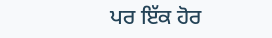ਪਰ ਇੱਕ ਹੋਰ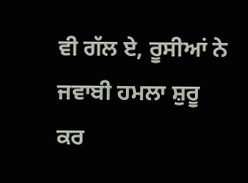ਵੀ ਗੱਲ ਏ, ਰੂਸੀਆਂ ਨੇ ਜਵਾਬੀ ਹਮਲਾ ਸ਼ੁਰੂ ਕਰ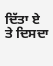ਦਿੱਤਾ ਏ ਤੇ ਦਿਸਦਾ